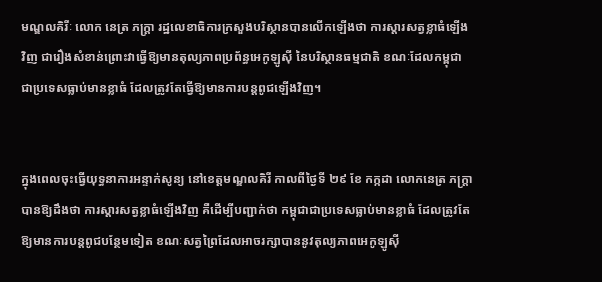មណ្ឌលគិរីៈ លោក នេត្រ ភក្ត្រា រដ្ឋលេខាធិការក្រសួងបរិស្ថានបានលើកឡើងថា ការស្តារសត្វខ្លាធំឡើងវិញ ជារឿងសំខាន់ព្រោះវាធ្វើឱ្យមានតុល្យភាពប្រព័ន្ធអេកូឡូស៊ី នៃបរិស្ថានធម្មជាតិ ខណៈដែលកម្ពុជា ជាប្រទេសធ្លាប់មានខ្លាធំ ដែលត្រូវតែធ្វើឱ្យមានការបន្តពូជឡើងវិញ។


ក្នុងពេលចុះធ្វើយុទ្ធនាការអន្ទាក់សូន្យ នៅខេត្តមណ្ឌលគិរី កាលពីថ្ងៃទី ២៩ ខែ កក្កដា លោកនេត្រ ភក្ត្រា បានឱ្យដឹងថា ការស្តារសត្វខ្លាធំឡើងវិញ គឺដើម្បីបញ្ជាក់ថា កម្ពុជាជាប្រទេសធ្លាប់មានខ្លាធំ ដែលត្រូវតែឱ្យមានការបន្តពូជបន្ថែមទៀត ខណៈសត្វព្រៃដែលអាចរក្សាបាននូវតុល្យភាពអេកូឡូស៊ី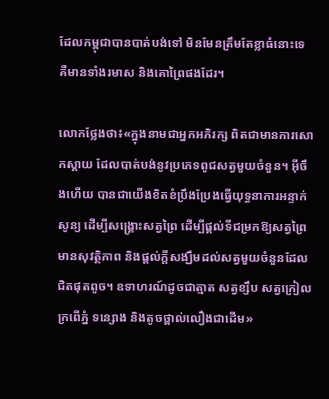ដែលកម្ពុជាបានបាត់បង់ទៅ មិនមែនត្រឹមតែខ្លាធំនោះទេ គឺមានទាំងរមាស និងគោព្រៃផងដែរ។

លោកថ្លែងថា៖«ក្នុងនាមជាអ្នកអភិរក្ស ពិតជាមានការសោកស្តាយ ដែលបាត់បង់នូវប្រភេទពូជសត្វមួយចំនួន។ អ៊ីចឹងហើយ បានជាយើងខិតខំប្រឹងប្រែងធ្វើយុទ្ធនាការអន្ទាក់សូន្យ ដើម្បីសង្គ្រោះសត្វព្រៃ ដើម្បីផ្តល់ទីជម្រកឱ្យសត្វព្រៃមានសុវត្ថិភាព និងផ្តល់ក្តីសង្ឃឹមដល់សត្វមួយចំនួនដែលជិតផុតពូច។ ឧទាហរណ៍ដូចជាត្មាត សត្វខ្សឹប សត្វក្រៀល ក្រពើភ្នំ ទន្សោង និងតូចថ្ពាល់លឿងជាដើម»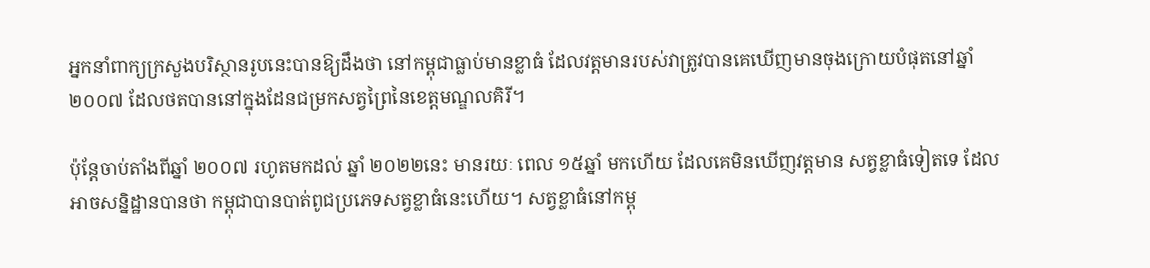អ្នកនាំពាក្យក្រសួងបរិស្ថានរូបនេះបានឱ្យដឹងថា នៅកម្ពុជាធ្លាប់មានខ្លាធំ ដែលវត្តមានរបស់វាត្រូវបានគេឃើញមានចុងក្រោយបំផុតនៅឆ្នាំ ២០០៧ ដែលថតបាននៅក្នុងដែនជម្រកសត្វព្រៃនៃខេត្តមណ្ឌលគិរី។

ប៉ុន្តែចាប់តាំងពីឆ្នាំ ២០០៧ រហូតមកដល់ ឆ្នាំ ២០២២នេះ មានរយៈ ពេល ១៥ឆ្នាំ មកហើយ ដែលគេមិនឃើញវត្តមាន សត្វខ្លាធំទៀតទេ ដែលអាចសន្និដ្ឋានបានថា កម្ពុជាបានបាត់ពូជប្រភេទសត្វខ្លាធំនេះហើយ។ សត្វខ្លាធំនៅកម្ពុ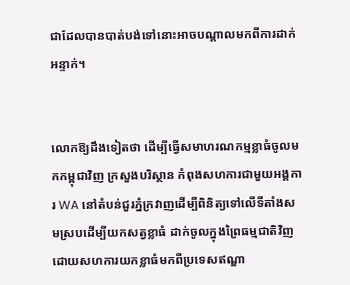ជាដែលបានបាត់បង់ទៅនោះអាចបណ្តាលមកពីការដាក់អន្ទាក់។


លោកឱ្យដឹងទៀតថា ដើម្បីធ្វើសមាហរណកម្មខ្លាធំចូលមកកម្ពុជាវិញ ក្រសួងបរិស្ថាន កំពុងសហការជាមួយអង្គការ WA នៅតំបន់ជួរភ្នំក្រវាញដើម្បីពិនិត្យទៅលើទីតាំងសមស្របដើម្បីយកសត្វខ្លាធំ ដាក់ចូលក្នុងព្រៃធម្មជាតិវិញ ដោយសហការយកខ្លាធំមកពីប្រទេសឥណ្ឌា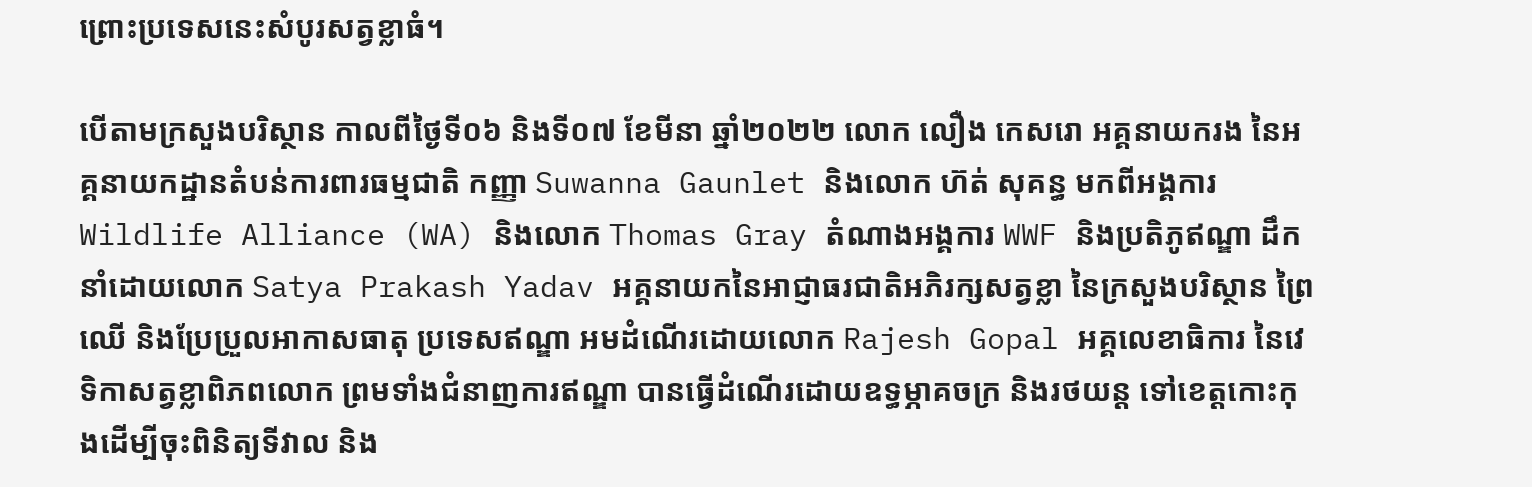ព្រោះប្រទេសនេះសំបូរសត្វខ្លាធំ។

បើតាមក្រសួងបរិស្ថាន កាលពីថ្ងៃទី០៦ និងទី០៧ ខែមីនា ឆ្នាំ២០២២ លោក លឿង កេសរោ អគ្គនាយករង នៃអគ្គនាយកដ្ឋានតំបន់ការពារធម្មជាតិ កញ្ញា Suwanna Gaunlet និងលោក ហ៊ត់ សុគន្ធ មកពីអង្គការ Wildlife Alliance (WA) និងលោក Thomas Gray តំណាងអង្គការ WWF និងប្រតិភូឥណ្ឌា ដឹកនាំដោយលោក Satya Prakash Yadav អគ្គនាយកនៃអាជ្ញាធរជាតិអភិរក្សសត្វខ្លា នៃក្រសួងបរិស្ថាន ព្រៃឈើ និងប្រែប្រួលអាកាសធាតុ ប្រទេសឥណ្ឌា អមដំណើរដោយលោក Rajesh Gopal អគ្គលេខាធិការ នៃវេទិកាសត្វខ្លាពិភពលោក ព្រមទាំងជំនាញការឥណ្ឌា បានធ្វើដំណើរដោយឧទ្ធម្ភាគចក្រ និងរថយន្ត ទៅខេត្តកោះកុងដើម្បីចុះពិនិត្យទីវាល និង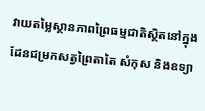វាយតម្លៃស្ថានភាពព្រៃធម្មជាតិស្ថិតនៅក្នុងដែនជម្រកសត្វព្រៃតាតៃ សំកុស និងឧទ្យា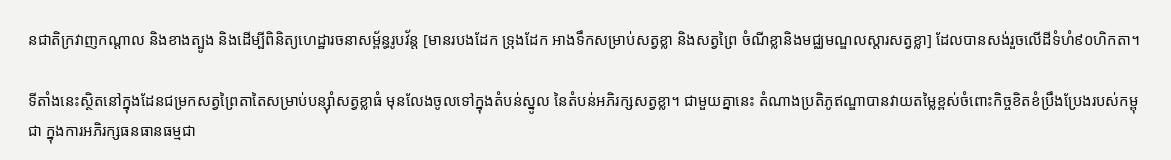នជាតិក្រវាញកណ្តាល និងខាងត្បូង និងដើម្បីពិនិត្យហេដ្ឋារចនាសម្ព័ន្ធរូបវ័ន្ត [មានរបងដែក ទ្រុងដែក អាងទឹកសម្រាប់សត្វខ្លា និងសត្វព្រៃ ចំណីខ្លានិងមជ្ឈមណ្ឌលស្តារសត្វខ្លា] ដែលបានសង់រួចលើដីទំហំ៩០ហិកតា។

ទីតាំងនេះស្ថិតនៅក្នុងដែនជម្រកសត្វព្រៃតាតៃសម្រាប់បន្ស៊ាំសត្វខ្លាធំ មុនលែងចូលទៅក្នុងតំបន់ស្នូល នៃតំបន់អភិរក្សសត្វខ្លា។ ជាមួយគ្នានេះ តំណាងប្រតិភូឥណ្ឌាបានវាយតម្លៃខ្ពស់ចំពោះកិច្ចខិតខំប្រឹងប្រែងរបស់កម្ពុជា ក្នុងការអភិរក្សធនធានធម្មជា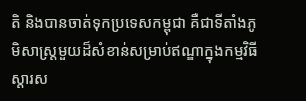តិ និងបានចាត់ទុកប្រទេសកម្ពុជា គឺជាទីតាំងភូមិសាស្ត្រមួយដ៏សំខាន់សម្រាប់ឥណ្ឌាក្នុងកម្មវិធីស្តារស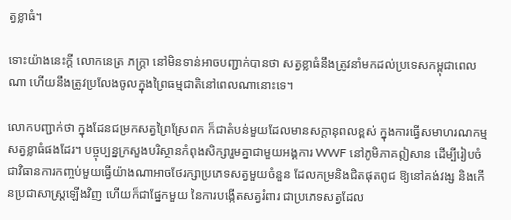ត្វខ្លាធំ។

ទោះយ៉ាងនេះក្តី លោកនេត្រ ភក្ត្រា នៅមិនទាន់អាចបញ្ជាក់បានថា សត្វខ្លាធំនឹងត្រូវនាំមកដល់ប្រទេសកម្ពុជាពេលណា ហើយនឹងត្រូវប្រលែងចូលក្នុងព្រៃធម្មជាតិនៅពេលណានោះទេ។

លោកបញ្ជាក់ថា ក្នុងដែនជម្រកសត្វព្រៃស្រែពក ក៏ជាតំបន់មួយដែលមានសក្តានុពលខ្ពស់ ក្នុងការធ្វើសមាហរណកម្មសត្វខ្លាធំផងដែរ។ បច្ចុប្បន្នក្រសួងបរិស្ថានកំពុងសិក្សារួមគ្នាជាមួយអង្គការ WWF នៅភូមិភាគឦសាន ដើម្បីរៀបចំជាវិធានការកញ្ចប់មួយធ្វើយ៉ាងណាអាចថែរក្សាប្រភេទសត្វមួយចំនួន ដែលកម្រនិងជិតផុតពូជ ឱ្យនៅគង់វង្ស និងកើនប្រជាសាស្ត្រឡើងវិញ ហើយក៏ជាផ្នែកមួយ នៃការបង្កើតសត្វរំពារ ជាប្រភេទសត្វដែល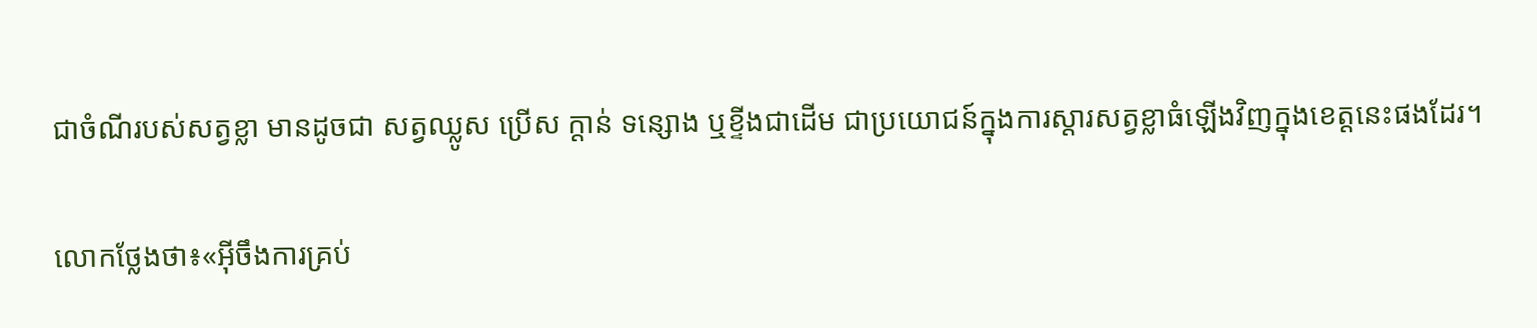ជាចំណីរបស់សត្វខ្លា មានដូចជា សត្វឈ្លូស ប្រើស ក្តាន់ ទន្សោង ឬខ្ទីងជាដើម ជាប្រយោជន៍ក្នុងការស្តារសត្វខ្លាធំឡើងវិញក្នុងខេត្តនេះផងដែរ។

លោកថ្លែងថា៖«អ៊ីចឹងការគ្រប់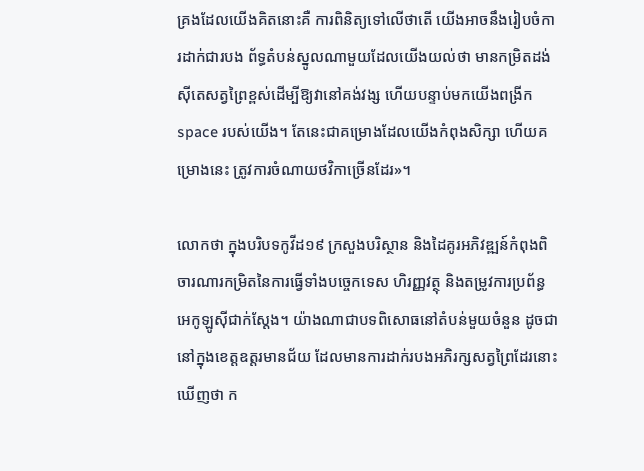គ្រងដែលយើងគិតនោះគឺ ការពិនិត្យទៅលើថាតើ យើងអាចនឹងរៀបចំការដាក់ជារបង ព័ទ្ធតំបន់ស្នូលណាមួយដែលយើងយល់ថា មានកម្រិតដង់ស៊ីតេសត្វព្រៃខ្ពស់ដើម្បីឱ្យវានៅគង់វង្ស ហើយបន្ទាប់មកយើងពង្រីក space របស់យើង។ តែនេះជាគម្រោងដែលយើងកំពុងសិក្សា ហើយគម្រោងនេះ ត្រូវការចំណាយថវិកាច្រើនដែរ»។

លោកថា ក្នុងបរិបទកូវីដ១៩ ក្រសួងបរិស្ថាន និងដៃគូរអភិវឌ្ឍន៍កំពុងពិចារណារកម្រិតនៃការធ្វើទាំងបច្ចេកទេស ហិរញ្ញវត្ថុ និងតម្រូវការប្រព័ន្ធអេកូឡូស៊ីជាក់ស្តែង។ យ៉ាងណាជាបទពិសោធនៅតំបន់មួយចំនួន ដូចជានៅក្នុងខេត្តឧត្តរមានជ័យ ដែលមានការដាក់របងអភិរក្សសត្វព្រៃដែរនោះឃើញថា ក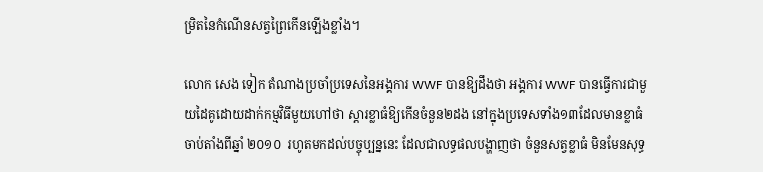ម្រិតនៃកំណើនសត្វព្រៃកើនឡើងខ្លាំង។

លោក សេង ទៀក តំណាងប្រចាំប្រទេសនៃអង្គការ WWF បានឱ្យដឹងថា អង្គការ WWF បានធ្វើការជាមួយដៃគូដោយដាក់កម្មវិធីមួយហៅថា ស្តារខ្លាធំឱ្យកើនចំនួន២ដង នៅក្នុងប្រទេសទាំង១៣ដែលមានខ្លាធំចាប់តាំងពីឆ្នាំ ២០១០  រហូតមកដល់បច្ចុប្បន្ននេះ ដែលជាលទ្ធផលបង្ហាញថា ចំនួនសត្វខ្លាធំ មិនមែនសុទ្ធ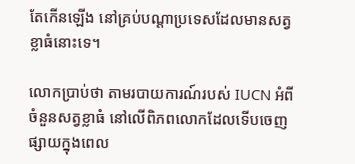តែកើនឡើង នៅគ្រប់បណ្តាប្រទេសដែលមានសត្វខ្លាធំនោះទេ។

លោកប្រាប់ថា តាមរបាយការណ៍របស់ IUCN អំពីចំនួនសត្វខ្លាធំ នៅលើពិភពលោកដែលទើបចេញផ្សាយក្នុងពេល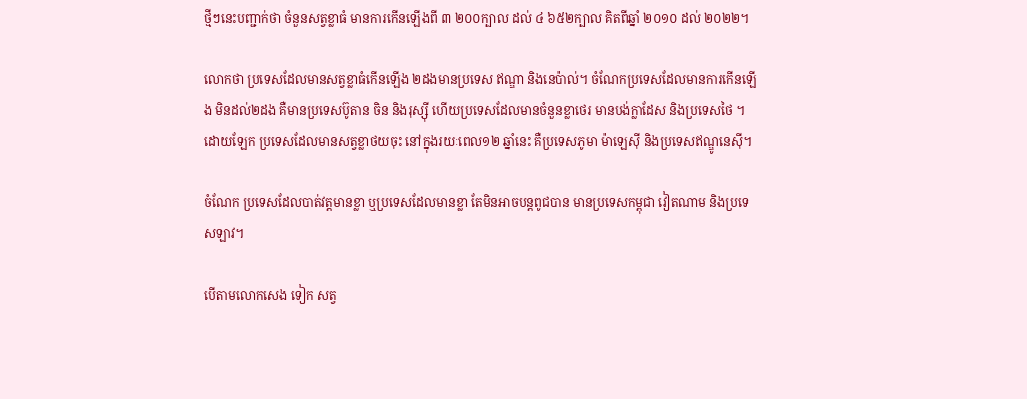ថ្មីៗនេះបញ្ជាក់ថា ចំនួនសត្វខ្លាធំ មានការកើនឡើងពី ៣ ២០០ក្បាល ដល់ ៤ ៦៥២ក្បាល គិតពីឆ្នាំ ២០១០ ដល់ ២០២២។

លោកថា ប្រទេសដែលមានសត្វខ្លាធំកើនឡើង ២ដងមានប្រទេស ឥណ្ឌា និងនេប៉ាល់។ ចំណែកប្រទេសដែលមានការកើនឡើង មិនដល់២ដង គឺមានប្រទេសប៊ូតាន ចិន និងរុស្ស៊ី ហើយប្រទេសដែលមានចំនួនខ្លាថេរ មានបង់ក្លាដែស និងប្រទេសថៃ ។ ដោយឡែក ប្រទេសដែលមានសត្វខ្លាថយចុះ នៅក្នុងរយៈពេល១២ ឆ្នាំនេះ គឺប្រទេសភូមា ម៉ាឡេស៊ី និងប្រទេសឥណ្ឌូនេស៊ី។

ចំណែក ប្រទេសដែលបាត់វត្តមានខ្លា ឬប្រទេសដែលមានខ្លា តែមិនអាចបន្តពូជបាន មានប្រទេសកម្ពុជា វៀតណាម និងប្រទេសឡាវ។

បើតាមលោកសេង ទៀក សត្វ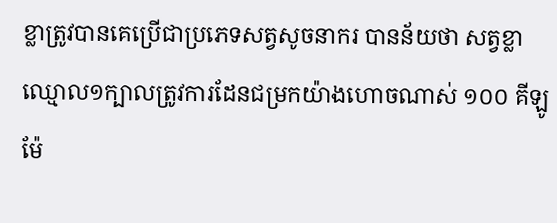ខ្លាត្រូវបានគេប្រើជាប្រភេទសត្វសូចនាករ បានន័យថា សត្វខ្លាឈ្មោល១ក្បាលត្រូវការដែនជម្រកយ៉ាងហោចណាស់ ១០០ គីឡូម៉ែ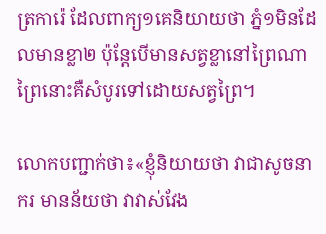ត្រការ៉េ ដែលពាក្យ១គេនិយាយថា ភ្នំ១មិនដែលមានខ្លា២ ប៉ុន្តែបើមានសត្វខ្លានៅព្រៃណា ព្រៃនោះគឺសំបូរទៅដោយសត្វព្រៃ។

លោកបញ្ជាក់ថា៖«ខ្ញុំនិយាយថា វាជាសូចនាករ មានន័យថា វាវាស់វែង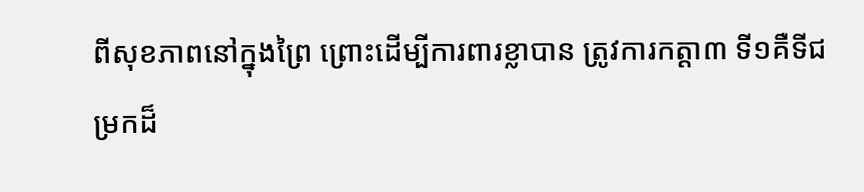ពីសុខភាពនៅក្នុងព្រៃ ព្រោះដើម្បីការពារខ្លាបាន ត្រូវការកត្តា៣ ទី១គឺទីជម្រកដ៏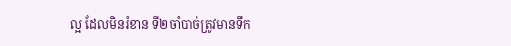ល្អ ដែលមិនរំខាន ទី២ចាំបាច់ត្រូវមានទឹក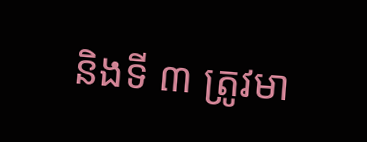និងទី ៣ ត្រូវមា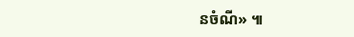នចំណី» ៕